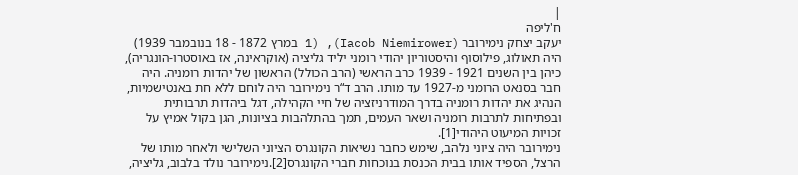|
ח'ליפה
יעקב יצחק נימירובר (Iacob Niemirower), (1 במרץ 1872 - 18 בנובמבר 1939) היה תאולוג, פילוסוף והיסטוריון יהודי רומני יליד גליציה (אוקראינה, אז באוסטרו-הונגריה), כיהן בין השנים 1921 - 1939 כרב הראשי (הרב הכולל) הראשון של יהדות רומניה. היה חבר בסנאט הרומני מ-1927 עד מותו. הרב ד“ר נימירובר היה לוחם ללא חת באנטישמיות, הנהיג את יהדות רומניה בדרך המודרניזציה של חיי הקהילה, דגל ביהדות תרבותית ובפתיחות לתרבות רומניה ושאר העמים, תמך בהתלהבות בציונות, הגן בקול אמיץ על זכויות המיעוט היהודי[1].
נימירובר היה ציוני נלהב, שימש כחבר נשיאות הקונגרס הציוני השלישי ולאחר מותו של הרצל, הספיד אותו בבית הכנסת בנוכחות חברי הקונגרס[2].נימירובר נולד בלבוב, גליציה,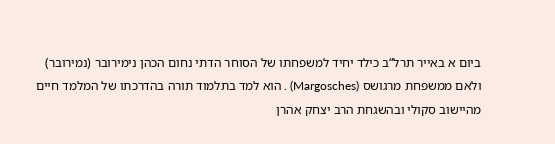ביום א באייר תרל“ב כילד יחיד למשפחתו של הסוחר הדתי נחום הכהן נימירובר (נמירובר) ולאם ממשפחת מרגושס (Margosches) . הוא למד בתלמוד תורה בהדרכתו של המלמד חיים מהיישוב סקולי ובהשגחת הרב יצחק אהרן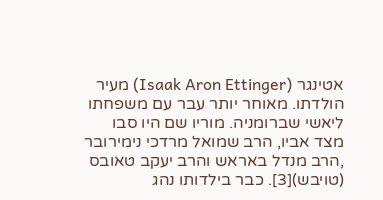אטינגר (Isaak Aron Ettinger) מעיר הולדתו. מאוחר יותר עבר עם משפחתו ליאשי שברומניה. מוריו שם היו סבו מצד אביו, הרב שמואל מרדכי נימירובר ,הרב מנדל באראש והרב יעקב טאובס (טויבש)[3]. כבר בילדותו נהג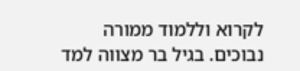לקרוא וללמוד ממורה נבוכים. בגיל בר מצווה למד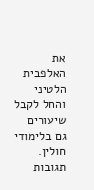את האלפבית הלטיני והחל לקבל שיעורים גם בלימודי חולין.
תגובות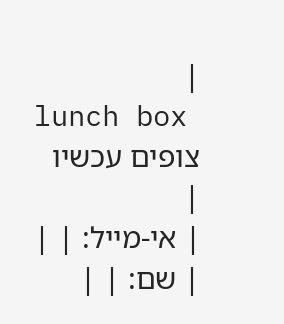|
lunch box
צופים עכשיו
|
| אי-מייל: | |
| שם: | |